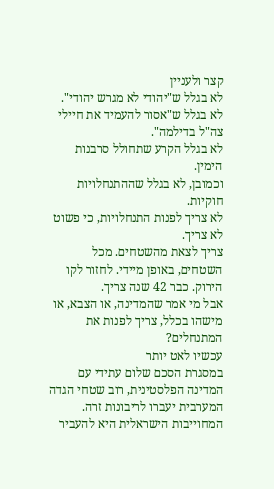קצר ולעניין
לא בגלל ש"יהודי לא מגרש יהודי".
לא בגלל ש"אסור להעמיד את חיילי צה"ל בדילמה".
לא בגלל הקרע שתחולל סרבנות הימין.
וכמובן, לא בגלל שההתנחלויות חוקיות.
לא צריך לפנות התנחלויות, כי פשוט לא צריך.
צריך לצאת מהשטחים. מכל השטחים, באופן מיידי. לחזור לקו הירוק. כבר 42 שנה צריך.
אבל מי אמר שהמדינה, או הצבא, או מישהו בכלל, צריך לפנות את המתנחלים?
עכשיו לאט יותר
במסגרת הסכם שלום עתידי עם המדינה הפלסטינית, רוב שטחי הגדה המערבית יעברו לריבונות זרה. המחוייבות הישראלית היא להעביר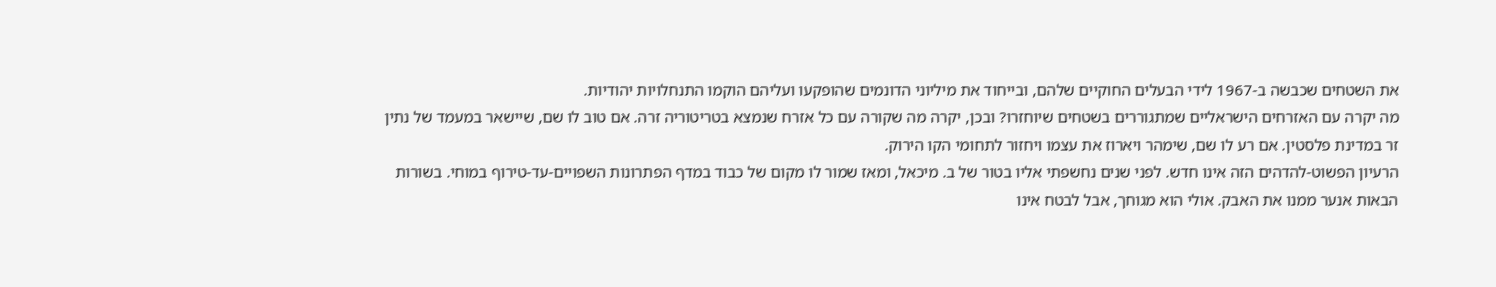את השטחים שכבשה ב-1967 לידי הבעלים החוקיים שלהם, ובייחוד את מיליוני הדונמים שהופקעו ועליהם הוקמו התנחלויות יהודיות.
מה יקרה עם האזרחים הישראליים שמתגוררים בשטחים שיוחזרו? ובכן, יקרה מה שקורה עם כל אזרח שנמצא בטריטוריה זרה. אם טוב לו שם, שיישאר במעמד של נתין זר במדינת פלסטין. אם רע לו שם, שימהר ויארוז את עצמו ויחזור לתחומי הקו הירוק.
הרעיון הפשוט-להדהים הזה אינו חדש. לפני שנים נחשפתי אליו בטור של ב. מיכאל, ומאז שמור לו מקום של כבוד במדף הפתרונות השפויים-עד-טירוף במוחי. בשורות הבאות אנער ממנו את האבק. אולי הוא מגוחך, אבל לבטח אינו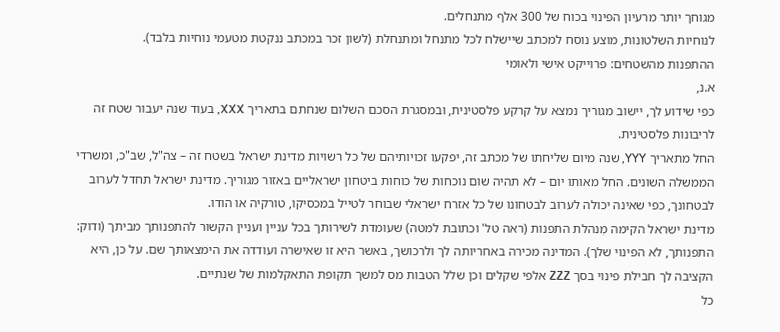מגוחך יותר מרעיון הפינוי בכוח של 300 אלף מתנחלים.
לנוחיות השלטונות, מוצע נוסח למכתב שיישלח לכל מתנחל ומתנחלת (לשון זכר במכתב ננקטת מטעמי נוחיות בלבד).
ההתפנות מהשטחים: פרוייקט אישי ולאומי
א.נ,
כפי שידוע לך, יישוב מגוריך נמצא על קרקע פלסטינית, ובמסגרת הסכם השלום שנחתם בתאריך XXX, בעוד שנה יעבור שטח זה לריבונות פלסטינית.
החל מתאריך YYY, שנה מיום שליחתו של מכתב זה, יפקעו זכויותיהם של כל רשויות מדינת ישראל בשטח זה – צה"ל, שב"כ, ומשרדי הממשלה השונים. החל מאותו יום – לא תהיה שום נוכחות של כוחות ביטחון ישראליים באזור מגוריך. מדינת ישראל תחדל לערוב לבטחונך, כפי שאינה יכולה לערוב לבטחונו של כל אזרח ישראלי שבוחר לטייל במכסיקו, טורקיה או הודו.
מדינת ישראל הקימה מִנהלת התפנות (ראה טל' וכתובת למטה) שעומדת לשירותך בכל עניין ועניין הקשור להתפנותך מביתך (ודוק: התפנותך, לא הפינוי שלך). המדינה מכירה באחריותה לך ולרכושך, באשר היא זו שאישרה ועודדה את הימצאותך שם. על כן, היא הקציבה לך חבילת פינוי בסך ZZZ אלפי שקלים וכן שלל הטבות מס למשך תקופת התאקלמות של שנתיים.
כל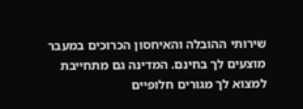שירותי ההובלה והאיחסון הכרוכים במעבר מוצעים לך בחינם. המדינה גם מתחייבת למצוא לך מגורים חלופיים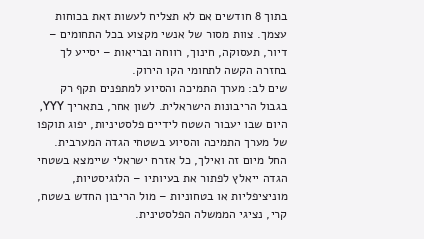בתוך 8 חודשים אם לא תצליח לעשות זאת בכוחות עצמך. צוות מסור של אנשי מקצוע בכל התחומים – דיור, תעסוקה, חינוך, רווחה ובריאות – יסייע לך בחזרה הקשה לתחומי הקו הירוק.
שים לב: מערך התמיכה והסיוע למתפנים תקף רק בגבול הריבונות הישראלית. לשון אחר, בתאריך YYY, היום שבו יעבור השטח לידיים פלסטיניות, יפוג תוקפו של מערך התמיכה והסיוע בשטחי הגדה המערבית. החל מיום זה ואילך, כל אזרח ישראלי שיימצא בשטחי הגדה ייאלץ לפתור את בעיותיו – הלוגיסטיות, מוניציפליות או בטחוניות – מול הריבון החדש בשטח, קרי, נציגי הממשלה הפלסטינית.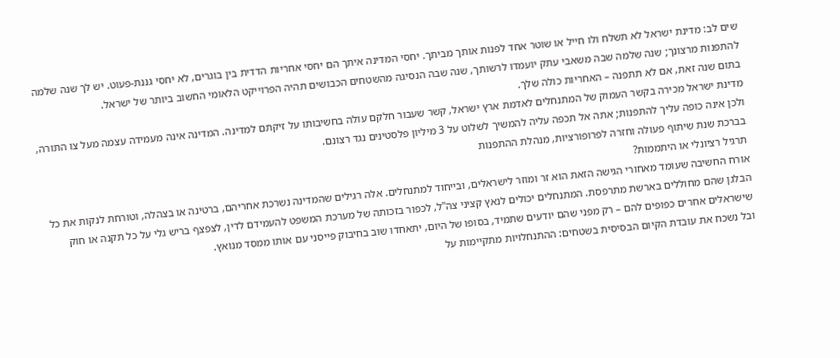שים לב: מדינת ישראל לא תשלח ולו חייל או שוטר אחד לפנות אותך מביתך. יחסי המדינה איתך הם יחסי אחריות הדדית בין בוגרים, לא יחסי גננת-פעוט. יש לך שנה שלמה להתפנות מרצונך; שנה שלמה שבה משאבי עתק יועמדו לרשותך, שנה שבה הנסיגה מהשטחים הכבושים תהיה הפרוייקט הלאומי החשוב ביותר של ישראל.
בתום שנה זאת, אם לא תתפנה – האחריות כולה שלך.
מדינת ישראל מכירה בקשר העמוק של המתנחלים לאדמת ארץ ישראל, קשר שעבור חלקם עולה בחשיבותו על זיקתם למדינה. המדינה אינה מעמידה עצמה מעל צו התורה, ולכן אינה כופה עליך להתפנות; אתה אל תכפה עליה להמשיך לשלוט על 3 מיליון פלסטינים נגד רצונם.
בברכת שנת שיתוף פעולה וחזרה לפרופורציות, מִנהלת ההתפנות
תרגיל רציונלי או היתממות?
אורח החשיבה שעומד מאחורי הגישה הזאת הוא זר ומוזר לישראלים, ובייחוד למתנחלים. אלה רגילים שהמדינה נשרכת אחריהם, ברטינה או בצהלה, וטורחת לנקות את כל הבלגן שהם מחוללים בארשת מתרפסת. המתנחלים יכולים לנאץ קציני צה"ל, לכפור בזכותה של מערכת המשפט להעמידם לדין, לצפצף בריש גלי על כל תקנה או חוק שישראלים אחרים כפופים להם – רק מפני שהם יודעים שתמיד, בסופו של היום, יתאחדו שוב בחיבוק פייסני עם אותו ממסד מנואץ.
ובל נשכח את עובדת הקיום הבסיסית בשטחים: ההתנחלויות מתקיימות על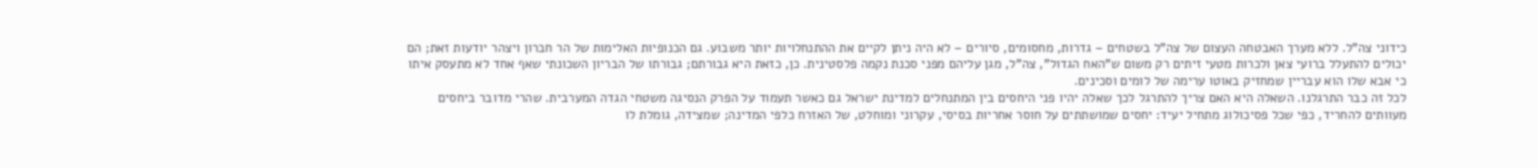כידוני צה"ל. ללא מערך האבטחה העצום של צה"ל בשטחים – גדרות, מחסומים, סיורים – לא היה ניתן לקיים את ההתנחלויות יותר משבוע. גם הכנופיות האלימות של הר חברון ויצהר יודעות זאת; הם יכולים להתעלל ברועי צאן ולכרות מטעי זיתים רק משום ש"האח הגדול", צה"ל, מגן עליהם מפני סכנת נקמה פלסטינית. כן, כזאת היא גבורתם; גבורתו של הבריון השכונתי שאף אחד לא מתעסק איתו כי אבא שלו הוא עבריין שמחזיק באוטו ערימה של לומים וסכינים.
לכל זה כבר התרגלנו. השאלה היא האם צריך להתרגל לכך שאלה יהיו פני היחסים בין המתנחלים למדינת ישראל גם כאשר תעמוד על הפרק הנסיגה משטחי הגדה המערבית. שהרי מדובר ביחסים מעוותים להחריד, כפי שכל פסיכולוג מתחיל יעיד: יחסים שמושתתים על חוסר אחריות בסיסי, עקרוני ומוחלט, של האזרח כלפי המדינה; שמצידה, גומלת לו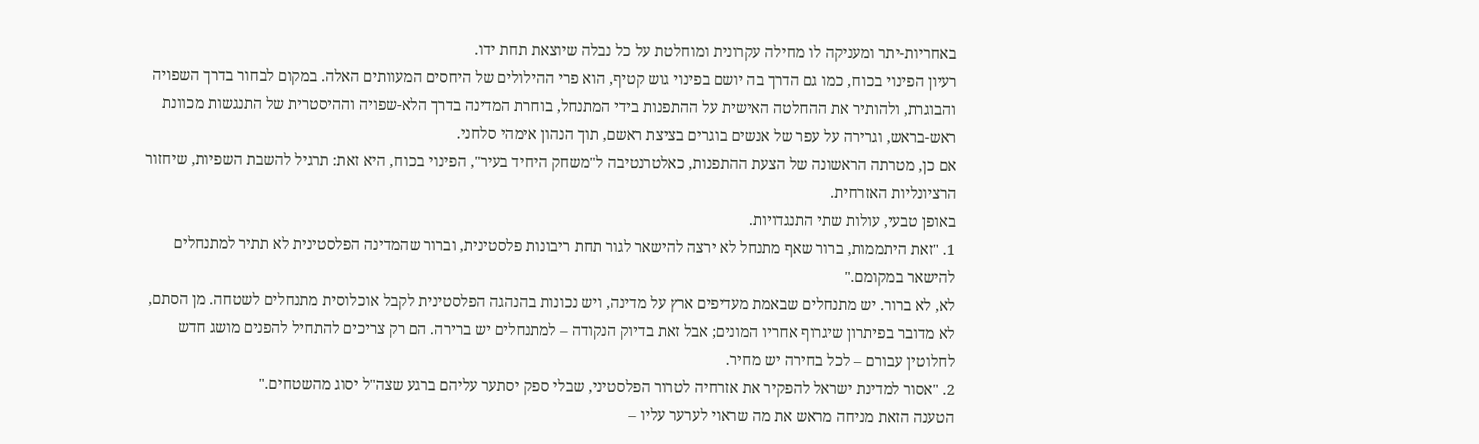באחריות-יתר ומעניקה לו מחילה עקרונית ומוחלטת על כל נבלה שיוצאת תחת ידו.
רעיון הפינוי בכוח, כמו גם הדרך בה יושם בפינוי גוש קטיף, הוא פרי ההילולים של היחסים המעוותים האלה. במקום לבחור בדרך השפויה והבוגרת, ולהותיר את ההחלטה האישית על ההתפנות בידי המתנחל, בוחרת המדינה בדרך הלא-שפויה וההיסטרית של התנגשות מכוונת ראש-בראש, וגרירה על עפר של אנשים בוגרים בציצת ראשם, תוך הנהון אימהי סלחני.
אם כן, מטרתה הראשונה של הצעת ההתפנות, כאלטרנטיבה ל"משחק היחיד בעיר", הפינוי בכוח, היא זאת: תרגיל להשבת השפיות, שיחזור הרציונליות האזרחית.
באופן טבעי, עולות שתי התנגדויות.
1. "זאת היתממות, ברור שאף מתנחל לא ירצה להישאר לגור תחת ריבונות פלסטינית, וברור שהמדינה הפלסטינית לא תתיר למתנחלים להישאר במקומם."
לא, לא ברור. יש מתנחלים שבאמת מעדיפים ארץ על מדינה, ויש נכונות בהנהגה הפלסטינית לקבל אוכלוסית מתנחלים לשטחה. מן הסתם, לא מדובר בפיתרון שיגרוף אחריו המונים; אבל זאת בדיוק הנקודה – למתנחלים יש ברירה. הם רק צריכים להתחיל להפנים מושג חדש לחלוטין עבורם – לכל בחירה יש מחיר.
2. "אסור למדינת ישראל להפקיר את אזרחיה לטרור הפלסטיני, שבלי ספק יסתער עליהם ברגע שצה"ל יסוג מהשטחים."
הטענה הזאת מניחה מראש את מה שראוי לערער עליו –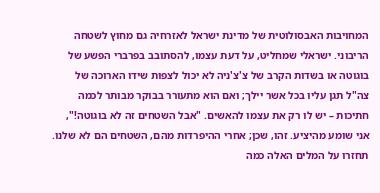המחויבות האבסולוטית של מדינת ישראל לאזרחיה גם מחוץ לשטחה הריבוני. ישראלי שמחליט, על דעת עצמו, להסתובב בפרברי הפשע של בוגוטה או בשדות הקרב של צ'צ'ניה לא יכול לצפות שידו הארוכה של צה"ל תגן עליו בכל אשר יילך; ואם הוא מתעורר בבוקר מבותר לכמה חתיכות – יש לו רק את עצמו להאשים. "אבל השטחים זה לא בוגוטה!", אני שומע מהיציע. זהו, שכן; אחרי ההיפרדות מהם, השטחים הם לא שלנו. תחזרו על המלים האלה כמה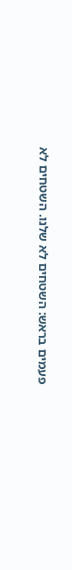פעמים בראש: השטחים לא שלנו. השטחים לא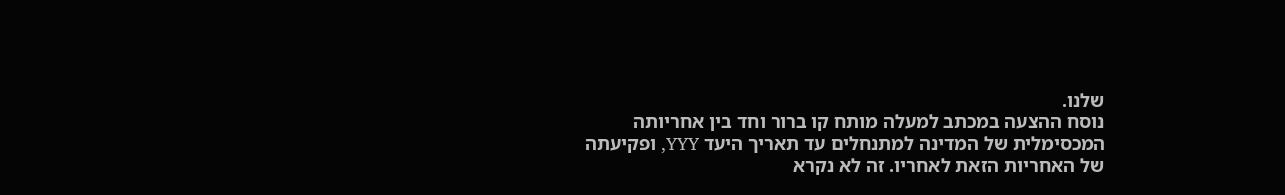שלנו.
נוסח ההצעה במכתב למעלה מותח קו ברור וחד בין אחריותה המכסימלית של המדינה למתנחלים עד תאריך היעד YYY, ופקיעתה של האחריות הזאת לאחריו. זה לא נקרא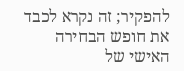להפקיר; זה נקרא לכבד את חופש הבחירה האישי של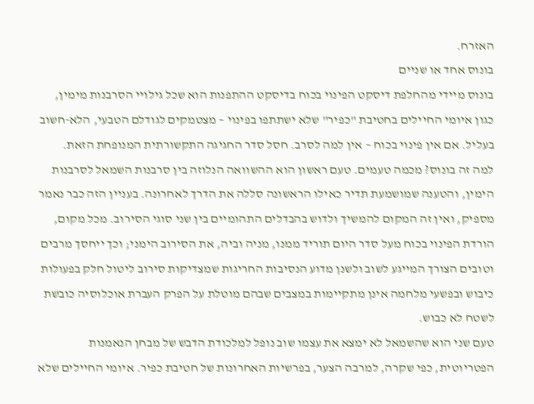האזרח.
בונוס אחד או שניים
בונוס מיידי מהחלפת דיסקט הפינוי בכוח בדיסקט ההתפנות הוא שכל גילויי הסרבנות מימין, כגון איומי החיילים בחטיבת "כפיר" שלא ישתתפו בפינוי – מצטמקים לגודלם הטבעי, הלא-חשוב בעליל. אם אין פינוי בכוח – אין למה לסרב. חסל סדר החגיגה התקשורתית המנופחת הזאת.
למה זה בונוס? מכמה טעמים. טעם ראשון הוא ההשוואה הנלוזה בין סרבנות השמאל לסרבנות הימין, והטענה שמושמעת תדיר כאילו הראשונה סללה את הדרך לאחרונה. בעניין הזה כבר נאמר מספיק, ואין זה המקום להמשיך ולדוש בהבדלים התהומיים בין שני סוגי הסירוב. מכל מקום, הורדת הפינוי בכוח מעל סדר היום תוריד ממנו, מניה וביה, את הסירוב הימני; וכך ייחסך מרבים וטובים הצורך המייגע לשוב ולשנן מדוע הנסיבות החריגות שמצדיקות סירוב ליטול חלק בפעולות כיבוש ובפשעי מלחמה אינן מתקיימות במצבים שבהם מוטלת על הפרק העברת אוכלוסיה כובשת לשטח לא כבוש.
טעם שני הוא שהשמאל לא ימצא את עצמו שוב נופל למלכודת הדבש של מבחן הנאמנות הפטריוטית, כפי שקרה, למרבה הצער, בפרשיות האחרונות של חטיבת כפיר. איומי החיילים שלא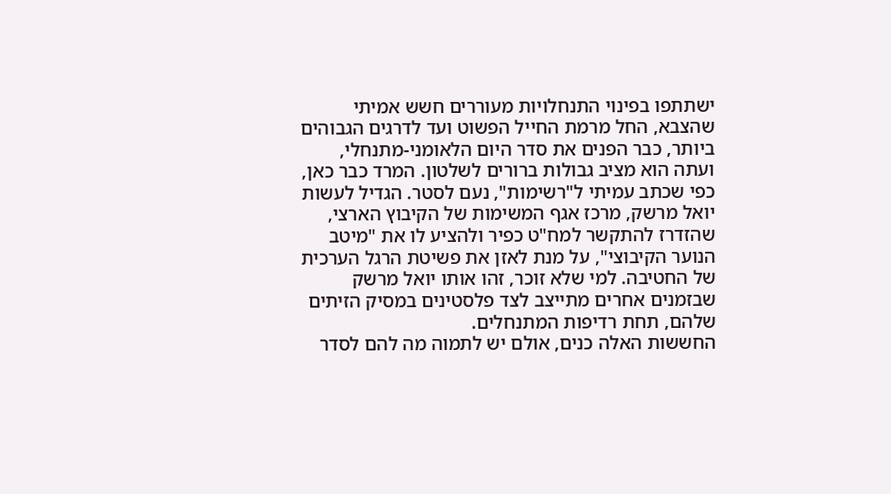ישתתפו בפינוי התנחלויות מעוררים חשש אמיתי שהצבא, החל מרמת החייל הפשוט ועד לדרגים הגבוהים ביותר, כבר הפנים את סדר היום הלאומני-מתנחלי, ועתה הוא מציב גבולות ברורים לשלטון. המרד כבר כאן, כפי שכתב עמיתי ל"רשימות", נעם לסטר. הגדיל לעשות יואל מרשק, מרכז אגף המשימות של הקיבוץ הארצי, שהזדרז להתקשר למח"ט כפיר ולהציע לו את "מיטב הנוער הקיבוצי", על מנת לאזן את פשיטת הרגל הערכית של החטיבה. למי שלא זוכר, זהו אותו יואל מרשק שבזמנים אחרים מתייצב לצד פלסטינים במסיק הזיתים שלהם, תחת רדיפות המתנחלים.
החששות האלה כנים, אולם יש לתמוה מה להם לסדר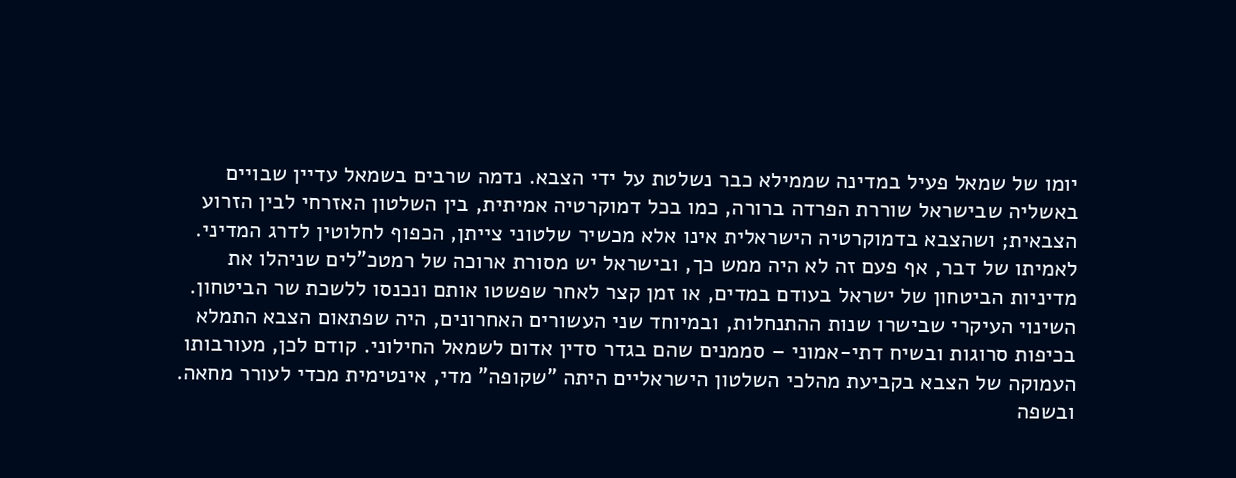יומו של שמאל פעיל במדינה שממילא כבר נשלטת על ידי הצבא. נדמה שרבים בשמאל עדיין שבויים באשליה שבישראל שוררת הפרדה ברורה, כמו בכל דמוקרטיה אמיתית, בין השלטון האזרחי לבין הזרוע הצבאית; ושהצבא בדמוקרטיה הישראלית אינו אלא מכשיר שלטוני צייתן, הכפוף לחלוטין לדרג המדיני.
לאמיתו של דבר, אף פעם זה לא היה ממש כך, ובישראל יש מסורת ארוכה של רמטכ"לים שניהלו את מדיניות הביטחון של ישראל בעודם במדים, או זמן קצר לאחר שפשטו אותם ונכנסו ללשכת שר הביטחון. השינוי העיקרי שבישרו שנות ההתנחלות, ובמיוחד שני העשורים האחרונים, היה שפתאום הצבא התמלא בכיפות סרוגות ובשיח דתי-אמוני – סממנים שהם בגדר סדין אדום לשמאל החילוני. קודם לכן, מעורבותו העמוקה של הצבא בקביעת מהלכי השלטון הישראליים היתה "שקופה" מדי, אינטימית מכדי לעורר מחאה.
ובשפה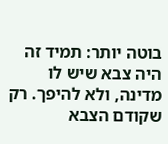בוטה יותר: תמיד זה היה צבא שיש לו מדינה, ולא להיפך. רק שקודם הצבא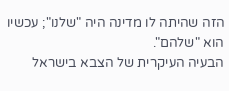הזה שהיתה לו מדינה היה "שלנו"; עכשיו הוא "שלהם".
הבעיה העיקרית של הצבא בישראל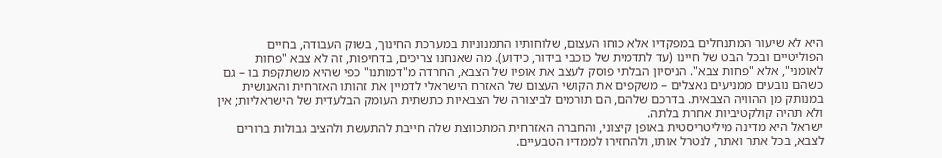היא לא שיעור המתנחלים במפקדיו אלא כוחו העצום, שלוחותיו התמנוניות במערכת החינוך, בשוק העבודה, בחיים הפוליטיים ובכל הבט של חיינו (עד לתדמית של כוכבי בידור, כידוע). מה שאנחנו צריכים, בדחיפות, זה לא צבא "פחות לאומני", אלא "פחות צבא". הניסיון הבלתי פוסק לעצב את אופיו של הצבא, החרדה מ"דמותנו" כפי שהיא משתקפת בו – גם כשהם נובעים ממניעים נאצלים – משקפים את הקושי העצום של האזרח הישראלי לדמיין את זהותו האזרחית והאנושית במנותק מן ההוויה הצבאית. בדרכם שלהם, הם תורמים לביצורה של הצבאיות כתשתית העומק הבלעדית של הישראליות; אין ולא תהיה קולקטיביות אחרת בלתה.
ישראל היא מדינה מיליטריסטית באופן קיצוני, והחברה האזרחית המתכווצת שלה חייבת להתעשת ולהציב גבולות ברורים לצבא, בכל אתר ואתר, לנטרל אותו, ולהחזירו לממדיו הטבעיים.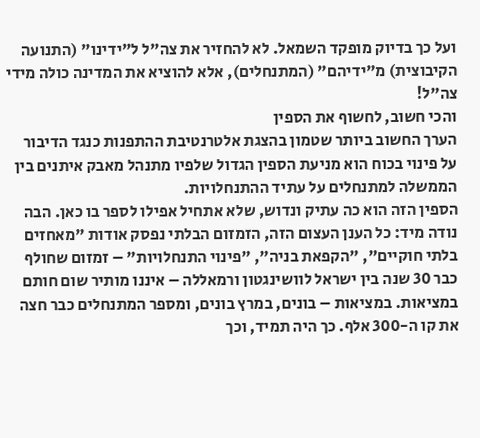ועל כך בדיוק מופקד השמאל. לא להחזיר את צה"ל ל"ידינו" (התנועה הקיבוצית) מ"ידיהם" (המתנחלים), אלא להוציא את המדינה כולה מידי צה"ל!
והכי חשוב, לחשוף את הספין
הערך החשוב ביותר שטמון בהצגת אלטרנטיבת ההתפנות כנגד הדיבור על פינוי בכוח הוא מניעת הספין הגדול שלפיו מתנהל מאבק איתנים בין הממשלה למתנחלים על עתיד ההתנחלויות.
הספין הזה הוא כה עתיק ונדוש, שלא אתחיל אפילו לספר בו כאן. הבה נודה מיד: כל הענן העצום הזה, הזמזום הבלתי נפסק אודות "מאחזים בלתי חוקיים", "הקפאת בניה", "פינוי התנחלויות" – זמזום שחולף כבר 30 שנה בין ישראל לוושינגטון ורמאללה – איננו מותיר שום חותם במציאות. במציאות – בונים, במרץ בונים, ומספר המתנחלים כבר חצה את קו ה-300 אלף. כך היה תמיד, וכך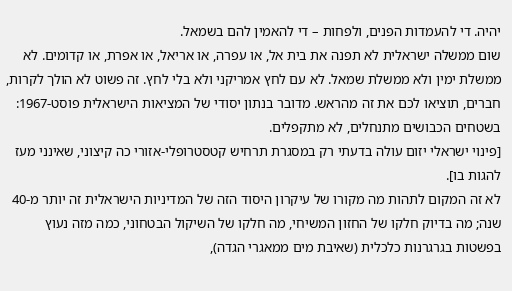יהיה. די להעמדות הפנים, ולפחות – די להאמין להם בשמאל.
שום ממשלה ישראלית לא תפנה את בית אל, או עפרה, או אריאל, או אפרת, או קדומים. לא ממשלת ימין ולא ממשלת שמאל. לא עם לחץ אמריקני ולא בלי לחץ. זה פשוט לא הולך לקרות, חברים, תוציאו לכם את זה מהראש. מדובר בנתון יסודי של המציאות הישראלית פוסט-1967: בשטחים הכבושים מתנחלים, לא מתקפלים.
[פינוי ישראלי יזום עולה בדעתי רק במסגרת תרחיש קטסטרופלי-אזורי כה קיצוני, שאינני מעז להגות בו].
לא זה המקום לתהות מה מקורו של עיקרון היסוד הזה של המדיניות הישראלית זה יותר מ-40 שנה; מה בדיוק חלקו של החזון המשיחי, מה חלקו של השיקול הבטחוני, כמה מזה נעוץ בפשטות בגרגרנות כלכלית (שאיבת מים ממאגרי הגדה),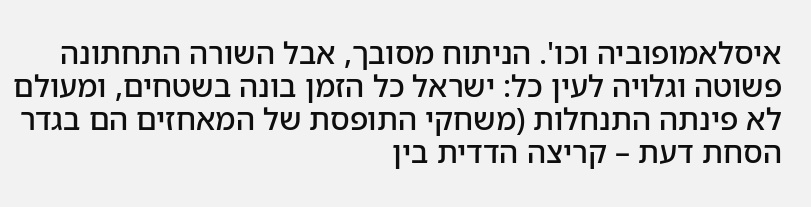איסלאמופוביה וכו'. הניתוח מסובך, אבל השורה התחתונה פשוטה וגלויה לעין כל: ישראל כל הזמן בונה בשטחים, ומעולם לא פינתה התנחלות (משחקי התופסת של המאחזים הם בגדר הסחת דעת – קריצה הדדית בין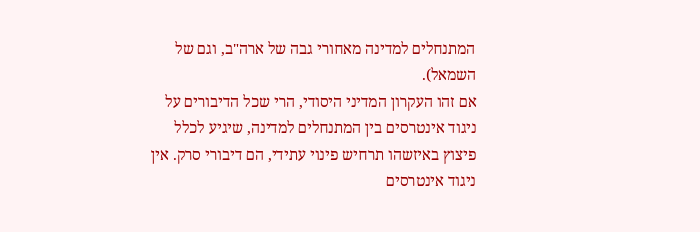המתנחלים למדינה מאחורי גבה של ארה"ב, וגם של השמאל).
אם זהו העקרון המדיני היסודי, הרי שכל הדיבורים על ניגוד אינטרסים בין המתנחלים למדינה, שיגיע לכלל פיצוץ באיזשהו תרחיש פינוי עתידי, הם דיבורי סרק. אין ניגוד אינטרסים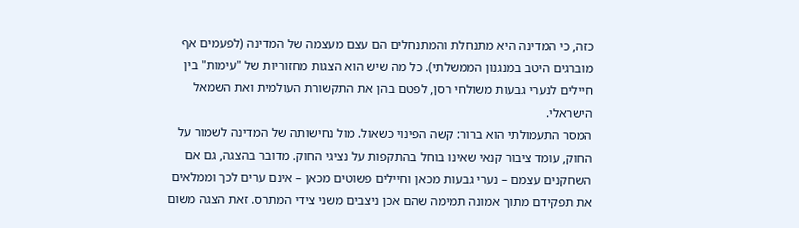כזה, כי המדינה היא מתנחלת והמתנחלים הם עצם מעצמה של המדינה (לפעמים אף מוברגים היטב במנגנון הממשלתי). כל מה שיש הוא הצגות מחזוריות של "עימות" בין חיילים לנערי גבעות משולחי רסן, לפטם בהן את התקשורת העולמית ואת השמאל הישראלי.
המסר התעמולתי הוא ברור: קשה הפינוי כשאול. מול נחישותה של המדינה לשמור על החוק, עומד ציבור קנאי שאינו בוחל בהתקפות על נציגי החוק. מדובר בהצגה, גם אם השחקנים עצמם – נערי גבעות מכאן וחיילים פשוטים מכאן – אינם ערים לכך וממלאים את תפקידם מתוך אמונה תמימה שהם אכן ניצבים משני צידי המתרס. זאת הצגה משום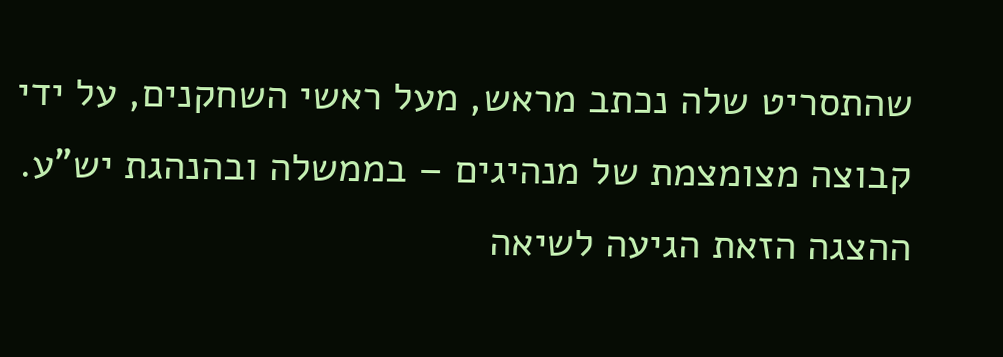שהתסריט שלה נכתב מראש, מעל ראשי השחקנים, על ידי קבוצה מצומצמת של מנהיגים – בממשלה ובהנהגת יש"ע.
ההצגה הזאת הגיעה לשיאה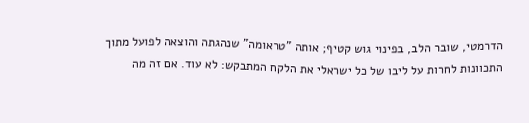הדרמטי, שובר הלב, בפינוי גוש קטיף; אותה "טראומה" שנהגתה והוצאה לפועל מתוך התכוונות לחרות על ליבו של כל ישראלי את הלקח המתבקש: לא עוד. אם זה מה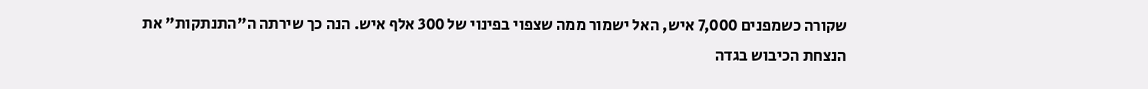שקורה כשמפנים 7,000 איש, האל ישמור ממה שצפוי בפינוי של 300 אלף איש. הנה כך שירתה ה"התנתקות" את הנצחת הכיבוש בגדה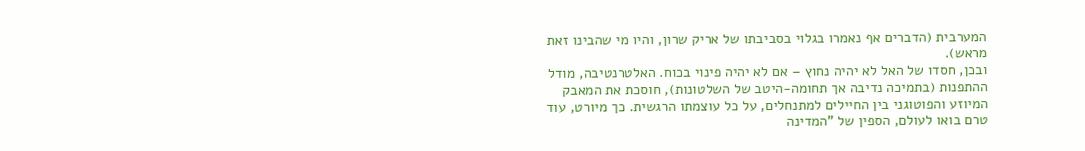המערבית (הדברים אף נאמרו בגלוי בסביבתו של אריק שרון, והיו מי שהבינו זאת מראש).
ובכן, חסדו של האל לא יהיה נחוץ – אם לא יהיה פינוי בכוח. האלטרנטיבה, מודל ההתפנות (בתמיכה נדיבה אך תחומה-היטב של השלטונות), חוסכת את המאבק המיוזע והפוטוגני בין החיילים למתנחלים, על כל עוצמתו הרגשית. כך מיורט, עוד טרם בואו לעולם, הספין של "המדינה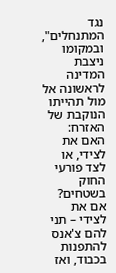נגד המתנחלים", ובמקומו ניצבת המדינה לראשונה אל מול תהייתו הנוקבת של האזרח: האם את לצידי, או לצד פורעי החוק בשטחים? אם את לצידי – תני להם צ'אנס להתפנות בכבוד, ואז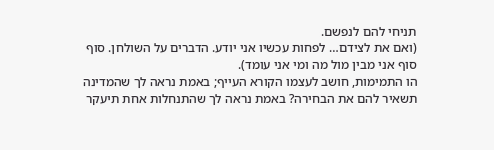תניחי להם לנפשם.
(ואם את לצידם… לפחות עכשיו אני יודע. הדברים על השולחן. סוף סוף אני מבין מול מה ומי אני עומד).
הו התמימות, חושב לעצמו הקורא העייף; באמת נראה לך שהמדינה תשאיר להם את הבחירה? באמת נראה לך שהתנחלות אחת תיעקר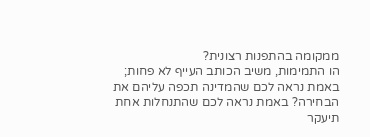ממקומה בהתפנות רצונית?
הו התמימות, משיב הכותב העייף לא פחות; באמת נראה לכם שהמדינה תכפה עליהם את הבחירה? באמת נראה לכם שהתנחלות אחת תיעקר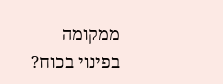ממקומה בפינוי בכוח?